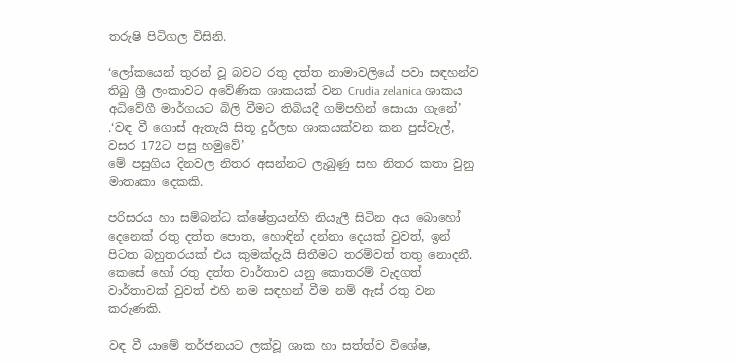තරුෂි පිටිගල විසිනි.

‘ලෝකයෙන් තුරන් වූ බවට රතු දත්ත නාමාවලියේ පවා සඳහන්ව තිබු ශ්‍රී ලංකාවට අවේණික ශාකයක් වන Crudia zelanica ශාකය අධිවේගී මාර්ගයට බිලි වීමට තිබියදී ගම්පහින් සොයා ගැනේ’ .‘වඳ වී ගොස් ඇතැයි සිතූ දුර්ලභ ශාකයක්වන කන පුස්වැල්, වසර 172ට පසු හමුවේ’
මේ පසුගිය දිනවල නිතර අසන්නට ලැබුණු සහ නිතර කතා වුනු මාතෘකා දෙකකි.

පරිසරය හා සම්බන්ධ ක්ෂේත්‍රයන්හි නියැලී සිටින අය බොහෝ දෙනෙක් රතු දත්ත පොත, හොඳින් දන්නා දෙයක් වුවත්, ඉන් පිටත බහුතරයක් එය කුමක්දැයි සිතීමට තරම්වත් තතු නොදනී.
කෙසේ හෝ රතු දත්ත වාර්තාව යනු කොතරම් වැදගත් වාර්තාවක් වුවත් එහි නම සඳහන් වීම නම් ඇස් රතු වන කරුණකි.

වඳ වී යාමේ තර්ජනයට ලක්වූ ශාක හා සත්ත්ව විශේෂ,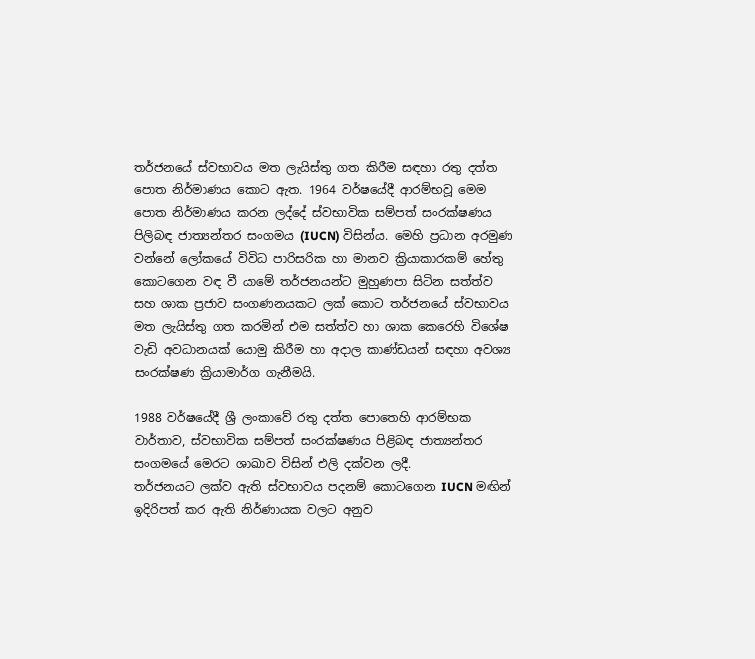තර්ජනයේ ස්වභාවය මත ලැයිස්තු ගත කිරීම සඳහා රතු දත්ත පොත නිර්මාණය කොට ඇත. 1964 වර්ෂයේදී ආරම්භවූ මෙම පොත නිර්මාණය කරන ලද්දේ ස්වභාවික සම්පත් සංරක්ෂණය පිලිබඳ ජාත්‍යන්තර සංගමය (IUCN) විසින්ය. මෙහි ප්‍රධාන අරමුණ වන්නේ ලෝකයේ විවිධ පාරිසරික හා මානව ක්‍රියාකාරකම් හේතු කොටගෙන වඳ වී යාමේ තර්ජනයන්ට මුහුණපා සිටින සත්ත්ව සහ ශාක ප්‍රජාව සංගණනයකට ලක් කොට තර්ජනයේ ස්වභාවය මත ලැයිස්තු ගත කරමින් එම සත්ත්ව හා ශාක කෙරෙහි විශේෂ වැඩි අවධානයක් යොමු කිරීම හා අදාල කාණ්ඩයන් සඳහා අවශ්‍ය සංරක්ෂණ ක්‍රියාමාර්ග ගැනීමයි.

1988 වර්ෂයේදී ශ්‍රී ලංකාවේ රතු දත්ත පොතෙහි ආරම්භක වාර්තාව, ස්වභාවික සම්පත් සංරක්ෂණය පිළිබඳ ජාත්‍යන්තර සංගමයේ මෙරට ශාඛාව විසින් එලි දක්වන ලදී.
තර්ජනයට ලක්ව ඇති ස්වභාවය පදනම් කොටගෙන IUCN මඟින් ඉදිරිපත් කර ඇති නිර්ණායක වලට අනුව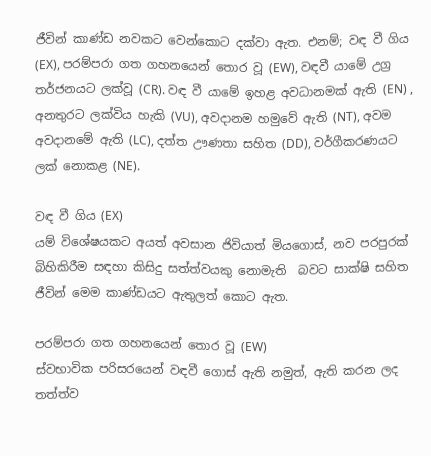ජීවින් කාණ්ඩ නවකට වෙන්කොට දක්වා ඇත. එනම්; වඳ වී ගිය (EX), පරම්පරා ගත ගහනයෙන් තොර වූ (EW), වඳවී යාමේ උග්‍ර තර්ජනයට ලක්වූ (CR). වඳ වී යාමේ ඉහළ අවධානමක් ඇති (EN) , අනතුරට ලක්විය හැකි (VU), අවදානම හමුවේ ඇති (NT), අවම අවදානමේ ඇති (LC), දත්ත ඌණතා සහිත (DD), වර්ගීකරණයට ලක් නොකළ (NE).

වඳ වී ගිය (EX)
යම් විශේෂයකට අයත් අවසාන ජිවියාත් මියගොස්, නව පරපුරක් බිහිකිරීම සඳහා කිසිදු සත්ත්වයකු නොමැති  බවට සාක්ෂි සහිත ජීවින් මෙම කාණ්ඩයට ඇතුලත් කොට ඇත.

පරම්පරා ගත ගහනයෙන් තොර වූ (EW)
ස්වභාවික පරිසරයෙන් වඳවී ගොස් ඇති නමුත්, ඇති කරන ලද තත්ත්ව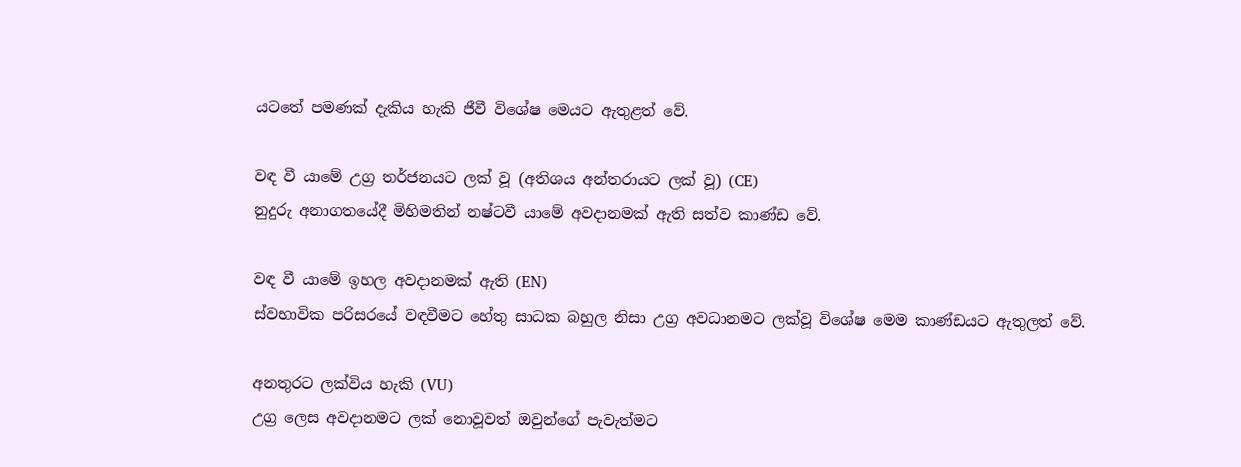යටතේ පමණක් දැකිය හැකි ජීවී විශේෂ මෙයට ඇතුළත් වේ.

වඳ වී යාමේ උග්‍ර තර්ජනයට ලක් වූ (අතිශය අන්තරායට ලක් වූ) (CE)
නුදුරු අනාගතයේදී මිහිමතින් නෂ්ටවී යාමේ අවදානමක් ඇති සත්ව කාණ්ඩ වේ.

වඳ වී යාමේ ඉහල අවදානමක් ඇති (EN)
ස්වභාවික පරිසරයේ වඳවීමට හේතු සාධක බහුල නිසා උග්‍ර අවධානමට ලක්වූ විශේෂ මෙම කාණ්ඩයට ඇතුලත් වේ.

අනතුරට ලක්විය හැකි (VU)
උග්‍ර ලෙස අවදානමට ලක් නොවූවත් ඔවුන්ගේ පැවැත්මට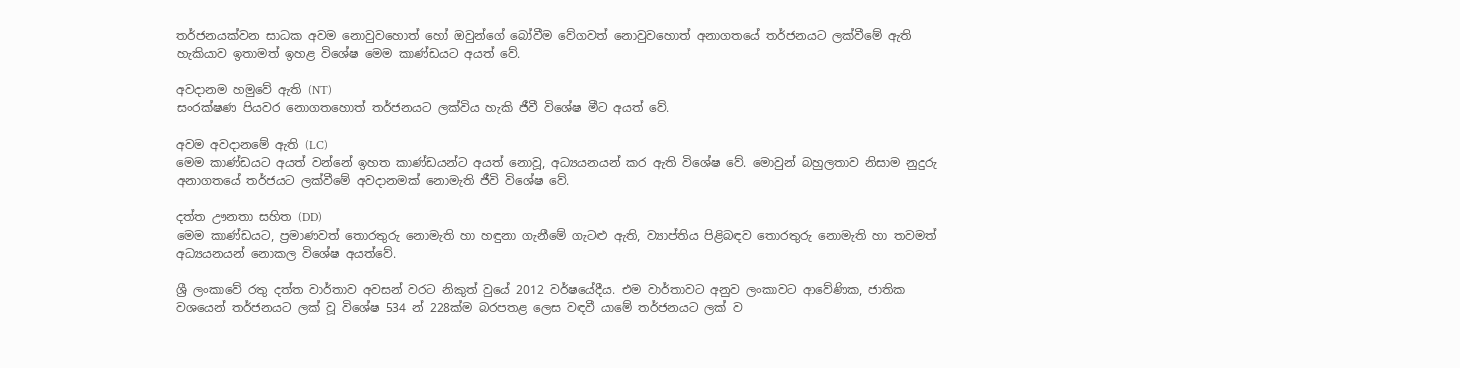තර්ජනයක්වන සාධක අවම නොවුවහොත් හෝ ඔවුන්ගේ බෝවීම වේගවත් නොවුවහොත් අනාගතයේ තර්ජනයට ලක්වීමේ ඇති හැකියාව ඉතාමත් ඉහළ විශේෂ මෙම කාණ්ඩයට අයත් වේ.

අවදානම හමුවේ ඇති (NT)
සංරක්ෂණ පියවර නොගතහොත් තර්ජනයට ලක්විය හැකි ජීවී විශේෂ මීට අයත් වේ.

අවම අවදානමේ ඇති (LC)
මෙම කාණ්ඩයට අයත් වන්නේ ඉහත කාණ්ඩයන්ට අයත් නොවූ, අධ්‍යයනයන් කර ඇති විශේෂ වේ. මොවුන් බහුලතාව නිසාම නුදුරු අනාගතයේ තර්ජයට ලක්වීමේ අවදානමක් නොමැති ජීවි විශේෂ වේ.

දත්ත ඌනතා සහිත (DD)
මෙම කාණ්ඩයට, ප්‍රමාණවත් තොරතුරු නොමැති හා හඳුනා ගැනීමේ ගැටළු ඇති, ව්‍යාප්තිය පිළිබඳව තොරතුරු නොමැති හා තවමත් අධ්‍යයනයන් නොකල විශේෂ අයත්වේ.

ශ්‍රී ලංකාවේ රතු දත්ත වාර්තාව අවසන් වරට නිකුත් වුයේ 2012 වර්ෂයේදීය. එම වාර්තාවට අනුව ලංකාවට ආවේණික, ජාතික වශයෙන් තර්ජනයට ලක් වූ විශේෂ 534 න් 228ක්ම බරපතළ ලෙස වඳවී යාමේ තර්ජනයට ලක් ව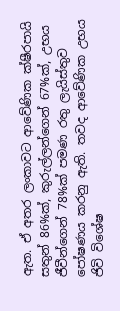ඇත. ඒ අතර ලංකාවට ආවේණික ක්ෂීරපායි සතුන් 86%ක්, කුරුල්ලන්ගෙන් 67%ක්, උභය ජීවීන්ගෙන් 78%ක් පමණ රතු ලැයිස්තුව පෝෂණය කරනු ඇති. තවද ආවේණික උභය ජිවි විශේෂ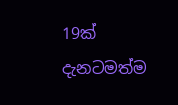19ක් දැනටමත්ම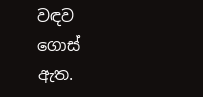වඳව ගොස් ඇත.